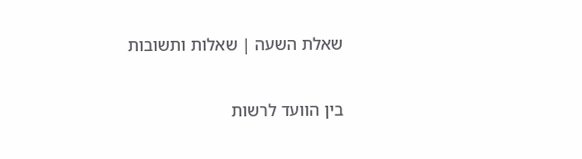שאלת השעה | שאלות ותשובות

בין הוועד לרשות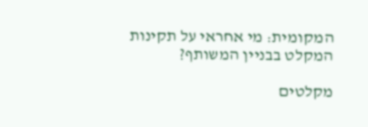המקומית: מי אחראי על תקינות המקלט בבניין המשותף?

מקלטים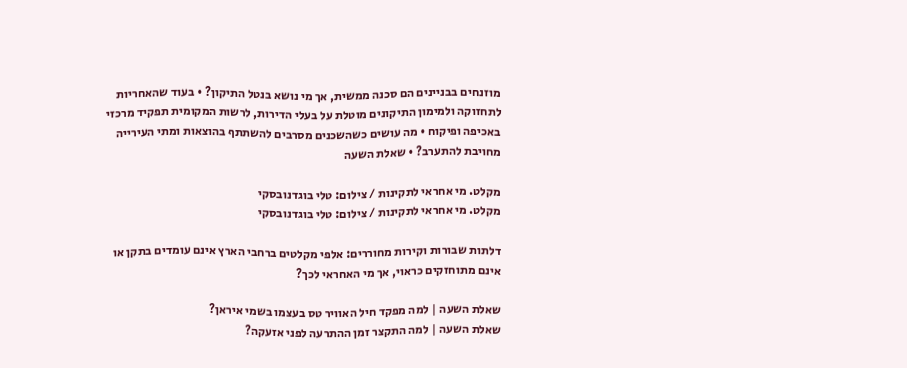מוזנחים בבניינים הם סכנה ממשית, אך מי נושא בנטל התיקון? • בעוד שהאחריות לתחזוקה ולמימון התיקונים מוטלת על בעלי הדירות, לרשות המקומית תפקיד מרכזי באכיפה ופיקוח • מה עושים כשהשכנים מסרבים להשתתף בהוצאות ומתי העירייה מחויבת להתערב? • שאלת השעה

מקלט. מי אחראי לתקינות / צילום: טלי בוגדנובסקי
מקלט. מי אחראי לתקינות / צילום: טלי בוגדנובסקי

דלתות שבורות וקירות מחוררים: אלפי מקלטים ברחבי הארץ אינם עומדים בתקן או אינם מתוחזקים כראוי, אך מי האחראי לכך?

שאלת השעה | למה מפקד חיל האוויר טס בעצמו בשמי איראן?
שאלת השעה | למה התקצר זמן ההתרעה לפני אזעקה?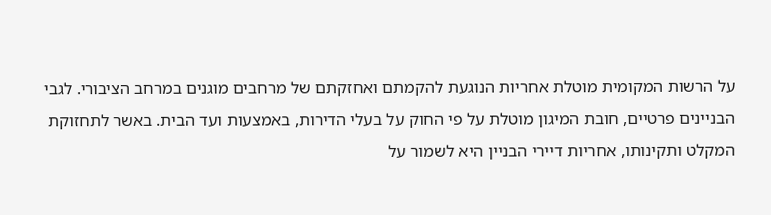על הרשות המקומית מוטלת אחריות הנוגעת להקמתם ואחזקתם של מרחבים מוגנים במרחב הציבורי. לגבי הבניינים פרטיים, חובת המיגון מוטלת על פי החוק על בעלי הדירות, באמצעות ועד הבית. באשר לתחזוקת המקלט ותקינותו, אחריות דיירי הבניין היא לשמור על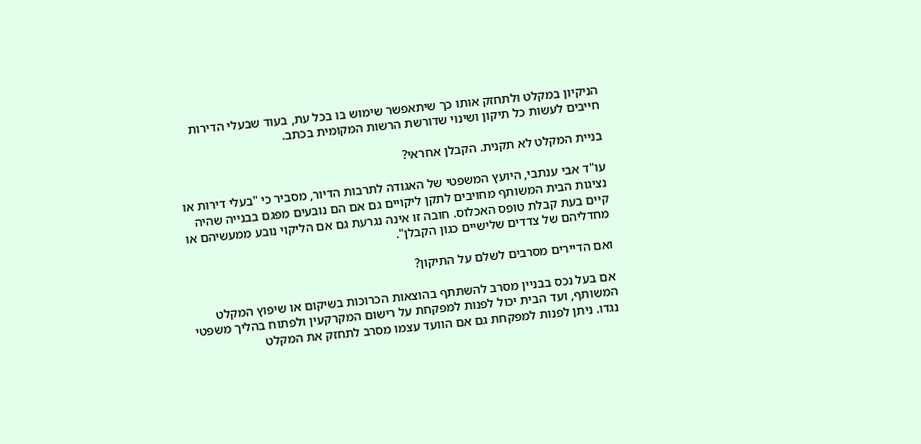הניקיון במקלט ולתחזק אותו כך שיתאפשר שימוש בו בכל עת, בעוד שבעלי הדירות חייבים לעשות כל תיקון ושינוי שדורשת הרשות המקומית בכתב.

בניית המקלט לא תקנית. הקבלן אחראי?

עו"ד אבי ענתבי, היועץ המשפטי של האגודה לתרבות הדיור, מסביר כי "בעלי דירות או נציגות הבית המשותף מחויבים לתקן ליקויים גם אם הם נובעים מפגם בבנייה שהיה קיים בעת קבלת טופס האכלוס. חובה זו אינה נגרעת גם אם הליקוי נובע ממעשיהם או מחדליהם של צדדים שלישיים כגון הקבלן".

ואם הדיירים מסרבים לשלם על התיקון?

אם בעל נכס בבניין מסרב להשתתף בהוצאות הכרוכות בשיקום או שיפוץ המקלט המשותף, ועד הבית יכול לפנות למפקחת על רישום המקרקעין ולפתוח בהליך משפטי נגדו. ניתן לפנות למפקחת גם אם הוועד עצמו מסרב לתחזק את המקלט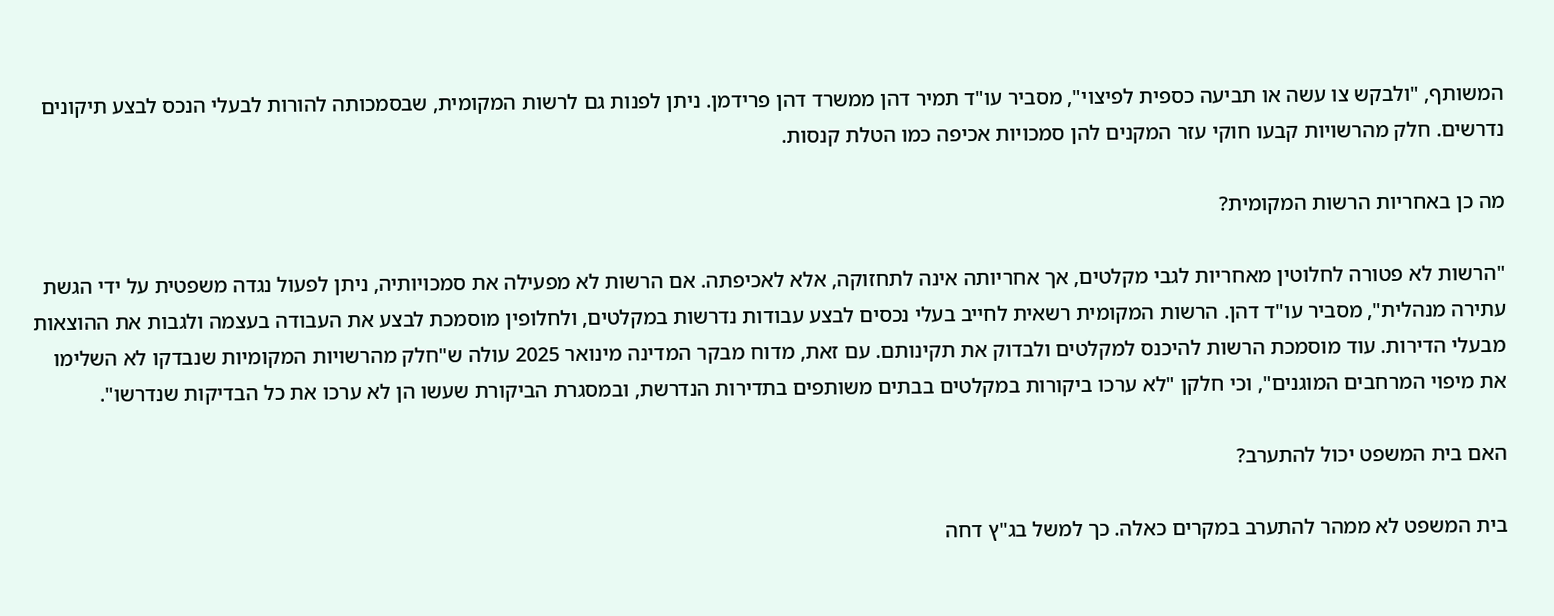המשותף, "ולבקש צו עשה או תביעה כספית לפיצוי", מסביר עו"ד תמיר דהן ממשרד דהן פרידמן. ניתן לפנות גם לרשות המקומית, שבסמכותה להורות לבעלי הנכס לבצע תיקונים נדרשים. חלק מהרשויות קבעו חוקי עזר המקנים להן סמכויות אכיפה כמו הטלת קנסות.

מה כן באחריות הרשות המקומית?

"הרשות לא פטורה לחלוטין מאחריות לגבי מקלטים, אך אחריותה אינה לתחזוקה, אלא לאכיפתה. אם הרשות לא מפעילה את סמכויותיה, ניתן לפעול נגדה משפטית על ידי הגשת עתירה מנהלית", מסביר עו"ד דהן. הרשות המקומית רשאית לחייב בעלי נכסים לבצע עבודות נדרשות במקלטים, ולחלופין מוסמכת לבצע את העבודה בעצמה ולגבות את ההוצאות מבעלי הדירות. עוד מוסמכת הרשות להיכנס למקלטים ולבדוק את תקינותם. עם זאת, מדוח מבקר המדינה מינואר 2025 עולה ש"חלק מהרשויות המקומיות שנבדקו לא השלימו את מיפוי המרחבים המוגנים", וכי חלקן "לא ערכו ביקורות במקלטים בבתים משותפים בתדירות הנדרשת, ובמסגרת הביקורת שעשו הן לא ערכו את כל הבדיקות שנדרשו".

האם בית המשפט יכול להתערב?

בית המשפט לא ממהר להתערב במקרים כאלה. כך למשל בג"ץ דחה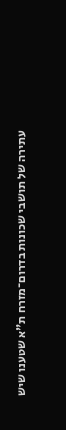עתירה של תושבי שכונות בדרום־מזרח ת"א שטענו שיש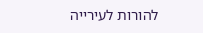להורות לעירייה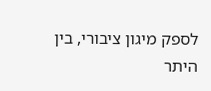לספק מיגון ציבורי, בין היתר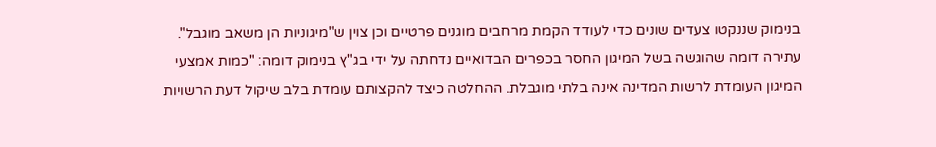בנימוק שננקטו צעדים שונים כדי לעודד הקמת מרחבים מוגנים פרטיים וכן צוין ש"מיגוניות הן משאב מוגבל". עתירה דומה שהוגשה בשל המיגון החסר בכפרים הבדואיים נדחתה על ידי בג"ץ בנימוק דומה: "כמות אמצעי המיגון העומדת לרשות המדינה אינה בלתי מוגבלת. ההחלטה כיצד להקצותם עומדת בלב שיקול דעת הרשויות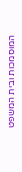המוסמכות ובית המשפט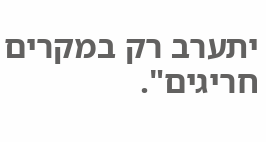יתערב רק במקרים חריגים".